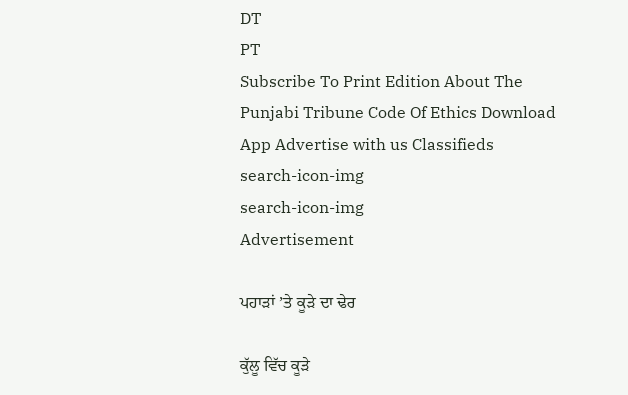DT
PT
Subscribe To Print Edition About The Punjabi Tribune Code Of Ethics Download App Advertise with us Classifieds
search-icon-img
search-icon-img
Advertisement

ਪਹਾੜਾਂ ’ਤੇ ਕੂੜੇ ਦਾ ਢੇਰ

ਕੁੱਲੂ ਵਿੱਚ ਕੂੜੇ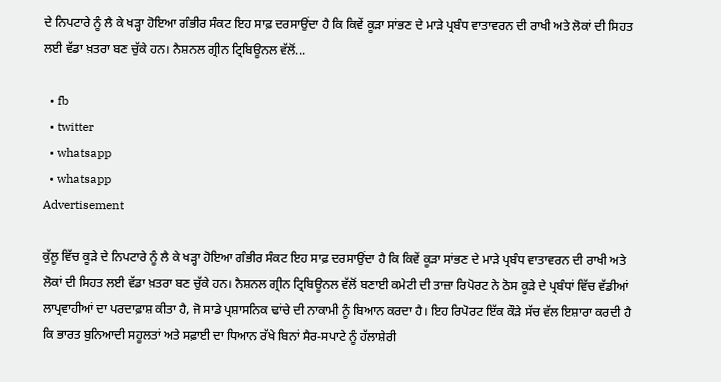ਦੇ ਨਿਪਟਾਰੇ ਨੂੰ ਲੈ ਕੇ ਖੜ੍ਹਾ ਹੋਇਆ ਗੰਭੀਰ ਸੰਕਟ ਇਹ ਸਾਫ਼ ਦਰਸਾਉਂਦਾ ਹੈ ਕਿ ਕਿਵੇਂ ਕੂੜਾ ਸਾਂਭਣ ਦੇ ਮਾੜੇ ਪ੍ਰਬੰਧ ਵਾਤਾਵਰਨ ਦੀ ਰਾਖੀ ਅਤੇ ਲੋਕਾਂ ਦੀ ਸਿਹਤ ਲਈ ਵੱਡਾ ਖ਼ਤਰਾ ਬਣ ਚੁੱਕੇ ਹਨ। ਨੈਸ਼ਨਲ ਗ੍ਰੀਨ ਟ੍ਰਿਬਿਊਨਲ ਵੱਲੋਂ...

  • fb
  • twitter
  • whatsapp
  • whatsapp
Advertisement

ਕੁੱਲੂ ਵਿੱਚ ਕੂੜੇ ਦੇ ਨਿਪਟਾਰੇ ਨੂੰ ਲੈ ਕੇ ਖੜ੍ਹਾ ਹੋਇਆ ਗੰਭੀਰ ਸੰਕਟ ਇਹ ਸਾਫ਼ ਦਰਸਾਉਂਦਾ ਹੈ ਕਿ ਕਿਵੇਂ ਕੂੜਾ ਸਾਂਭਣ ਦੇ ਮਾੜੇ ਪ੍ਰਬੰਧ ਵਾਤਾਵਰਨ ਦੀ ਰਾਖੀ ਅਤੇ ਲੋਕਾਂ ਦੀ ਸਿਹਤ ਲਈ ਵੱਡਾ ਖ਼ਤਰਾ ਬਣ ਚੁੱਕੇ ਹਨ। ਨੈਸ਼ਨਲ ਗ੍ਰੀਨ ਟ੍ਰਿਬਿਊਨਲ ਵੱਲੋਂ ਬਣਾਈ ਕਮੇਟੀ ਦੀ ਤਾਜ਼ਾ ਰਿਪੋਰਟ ਨੇ ਠੋਸ ਕੂੜੇ ਦੇ ਪ੍ਰਬੰਧਾਂ ਵਿੱਚ ਵੱਡੀਆਂ ਲਾਪ੍ਰਵਾਹੀਆਂ ਦਾ ਪਰਦਾਫ਼ਾਸ਼ ਕੀਤਾ ਹੈ, ਜੋ ਸਾਡੇ ਪ੍ਰਸ਼ਾਸਨਿਕ ਢਾਂਚੇ ਦੀ ਨਾਕਾਮੀ ਨੂੰ ਬਿਆਨ ਕਰਦਾ ਹੈ। ਇਹ ਰਿਪੋਰਟ ਇੱਕ ਕੌੜੇ ਸੱਚ ਵੱਲ ਇਸ਼ਾਰਾ ਕਰਦੀ ਹੈ ਕਿ ਭਾਰਤ ਬੁਨਿਆਦੀ ਸਹੂਲਤਾਂ ਅਤੇ ਸਫ਼ਾਈ ਦਾ ਧਿਆਨ ਰੱਖੇ ਬਿਨਾਂ ਸੈਰ-ਸਪਾਟੇ ਨੂੰ ਹੱਲਾਸ਼ੇਰੀ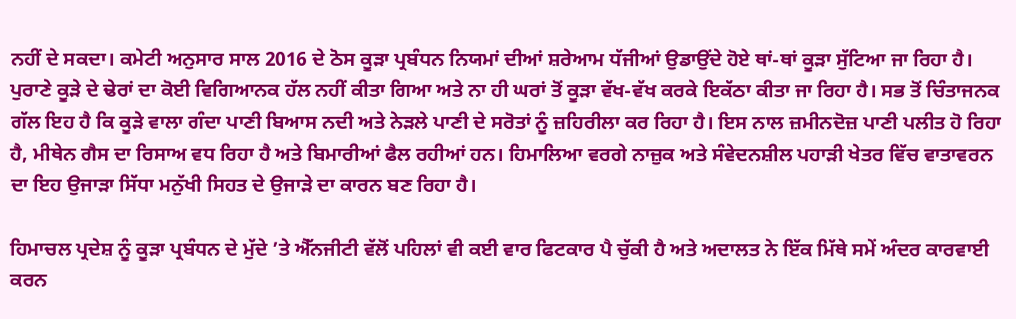ਨਹੀਂ ਦੇ ਸਕਦਾ। ਕਮੇਟੀ ਅਨੁਸਾਰ ਸਾਲ 2016 ਦੇ ਠੋਸ ਕੂੜਾ ਪ੍ਰਬੰਧਨ ਨਿਯਮਾਂ ਦੀਆਂ ਸ਼ਰੇਆਮ ਧੱਜੀਆਂ ਉਡਾਉਂਦੇ ਹੋਏ ਥਾਂ-ਥਾਂ ਕੂੜਾ ਸੁੱਟਿਆ ਜਾ ਰਿਹਾ ਹੈ। ਪੁਰਾਣੇ ਕੂੜੇ ਦੇ ਢੇਰਾਂ ਦਾ ਕੋਈ ਵਿਗਿਆਨਕ ਹੱਲ ਨਹੀਂ ਕੀਤਾ ਗਿਆ ਅਤੇ ਨਾ ਹੀ ਘਰਾਂ ਤੋਂ ਕੂੜਾ ਵੱਖ-ਵੱਖ ਕਰਕੇ ਇਕੱਠਾ ਕੀਤਾ ਜਾ ਰਿਹਾ ਹੈ। ਸਭ ਤੋਂ ਚਿੰਤਾਜਨਕ ਗੱਲ ਇਹ ਹੈ ਕਿ ਕੂੜੇ ਵਾਲਾ ਗੰਦਾ ਪਾਣੀ ਬਿਆਸ ਨਦੀ ਅਤੇ ਨੇੜਲੇ ਪਾਣੀ ਦੇ ਸਰੋਤਾਂ ਨੂੰ ਜ਼ਹਿਰੀਲਾ ਕਰ ਰਿਹਾ ਹੈ। ਇਸ ਨਾਲ ਜ਼ਮੀਨਦੋਜ਼ ਪਾਣੀ ਪਲੀਤ ਹੋ ਰਿਹਾ ਹੈ, ਮੀਥੇਨ ਗੈਸ ਦਾ ਰਿਸਾਅ ਵਧ ਰਿਹਾ ਹੈ ਅਤੇ ਬਿਮਾਰੀਆਂ ਫੈਲ ਰਹੀਆਂ ਹਨ। ਹਿਮਾਲਿਆ ਵਰਗੇ ਨਾਜ਼ੁਕ ਅਤੇ ਸੰਵੇਦਨਸ਼ੀਲ ਪਹਾੜੀ ਖੇਤਰ ਵਿੱਚ ਵਾਤਾਵਰਨ ਦਾ ਇਹ ਉਜਾੜਾ ਸਿੱਧਾ ਮਨੁੱਖੀ ਸਿਹਤ ਦੇ ਉਜਾੜੇ ਦਾ ਕਾਰਨ ਬਣ ਰਿਹਾ ਹੈ।

ਹਿਮਾਚਲ ਪ੍ਰਦੇਸ਼ ਨੂੰ ਕੂੜਾ ਪ੍ਰਬੰਧਨ ਦੇ ਮੁੱਦੇ ’ਤੇ ਐੱਨਜੀਟੀ ਵੱਲੋਂ ਪਹਿਲਾਂ ਵੀ ਕਈ ਵਾਰ ਫਿਟਕਾਰ ਪੈ ਚੁੱਕੀ ਹੈ ਅਤੇ ਅਦਾਲਤ ਨੇ ਇੱਕ ਮਿੱਥੇ ਸਮੇਂ ਅੰਦਰ ਕਾਰਵਾਈ ਕਰਨ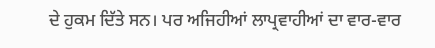ਦੇ ਹੁਕਮ ਦਿੱਤੇ ਸਨ। ਪਰ ਅਜਿਹੀਆਂ ਲਾਪ੍ਰਵਾਹੀਆਂ ਦਾ ਵਾਰ-ਵਾਰ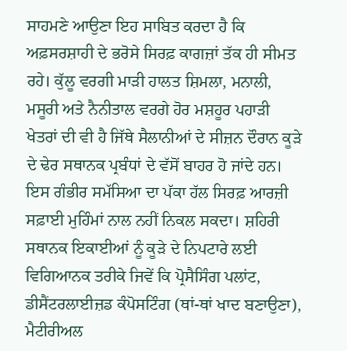ਸਾਹਮਣੇ ਆਉਣਾ ਇਹ ਸਾਬਿਤ ਕਰਦਾ ਹੈ ਕਿ ਅਫ਼ਸਰਸ਼ਾਹੀ ਦੇ ਭਰੋਸੇ ਸਿਰਫ਼ ਕਾਗਜ਼ਾਂ ਤੱਕ ਹੀ ਸੀਮਤ ਰਹੇ। ਕੁੱਲੂ ਵਰਗੀ ਮਾੜੀ ਹਾਲਤ ਸ਼ਿਮਲਾ, ਮਨਾਲੀ, ਮਸੂਰੀ ਅਤੇ ਨੈਨੀਤਾਲ ਵਰਗੇ ਹੋਰ ਮਸ਼ਹੂਰ ਪਹਾੜੀ ਖੇਤਰਾਂ ਦੀ ਵੀ ਹੈ ਜਿੱਥੇ ਸੈਲਾਨੀਆਂ ਦੇ ਸੀਜ਼ਨ ਦੌਰਾਨ ਕੂੜੇ ਦੇ ਢੇਰ ਸਥਾਨਕ ਪ੍ਰਬੰਧਾਂ ਦੇ ਵੱਸੋਂ ਬਾਹਰ ਹੋ ਜਾਂਦੇ ਹਨ। ਇਸ ਗੰਭੀਰ ਸਮੱਸਿਆ ਦਾ ਪੱਕਾ ਹੱਲ ਸਿਰਫ਼ ਆਰਜ਼ੀ ਸਫ਼ਾਈ ਮੁਹਿੰਮਾਂ ਨਾਲ ਨਹੀਂ ਨਿਕਲ ਸਕਦਾ। ਸ਼ਹਿਰੀ ਸਥਾਨਕ ਇਕਾਈਆਂ ਨੂੰ ਕੂੜੇ ਦੇ ਨਿਪਟਾਰੇ ਲਈ ਵਿਗਿਆਨਕ ਤਰੀਕੇ ਜਿਵੇਂ ਕਿ ਪ੍ਰੋਸੈਸਿੰਗ ਪਲਾਂਟ, ਡੀਸੈਂਟਰਲਾਈਜ਼ਡ ਕੰਪੋਸਟਿੰਗ (ਥਾਂ-ਥਾਂ ਖਾਦ ਬਣਾਉਣਾ), ਮੈਟੀਰੀਅਲ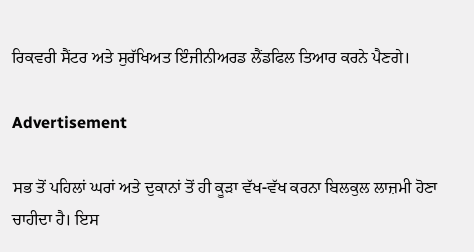ਰਿਕਵਰੀ ਸੈਂਟਰ ਅਤੇ ਸੁਰੱਖਿਅਤ ਇੰਜੀਨੀਅਰਡ ਲੈਂਡਫਿਲ ਤਿਆਰ ਕਰਨੇ ਪੈਣਗੇ।

Advertisement

ਸਭ ਤੋਂ ਪਹਿਲਾਂ ਘਰਾਂ ਅਤੇ ਦੁਕਾਨਾਂ ਤੋਂ ਹੀ ਕੂੜਾ ਵੱਖ-ਵੱਖ ਕਰਨਾ ਬਿਲਕੁਲ ਲਾਜ਼ਮੀ ਹੋਣਾ ਚਾਹੀਦਾ ਹੈ। ਇਸ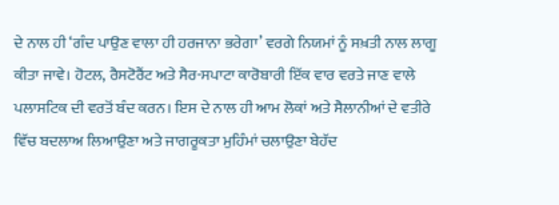ਦੇ ਨਾਲ ਹੀ ‘ਗੰਦ ਪਾਉਣ ਵਾਲਾ ਹੀ ਹਰਜਾਨਾ ਭਰੇਗਾ’ ਵਰਗੇ ਨਿਯਮਾਂ ਨੂੰ ਸਖ਼ਤੀ ਨਾਲ ਲਾਗੂ ਕੀਤਾ ਜਾਵੇ। ਹੋਟਲ, ਰੈਸਟੋਰੈਂਟ ਅਤੇ ਸੈਰ-ਸਪਾਟਾ ਕਾਰੋਬਾਰੀ ਇੱਕ ਵਾਰ ਵਰਤੇ ਜਾਣ ਵਾਲੇ ਪਲਾਸਟਿਕ ਦੀ ਵਰਤੋਂ ਬੰਦ ਕਰਨ। ਇਸ ਦੇ ਨਾਲ ਹੀ ਆਮ ਲੋਕਾਂ ਅਤੇ ਸੈਲਾਨੀਆਂ ਦੇ ਵਤੀਰੇ ਵਿੱਚ ਬਦਲਾਅ ਲਿਆਉਣਾ ਅਤੇ ਜਾਗਰੂਕਤਾ ਮੁਹਿੰਮਾਂ ਚਲਾਉਣਾ ਬੇਹੱਦ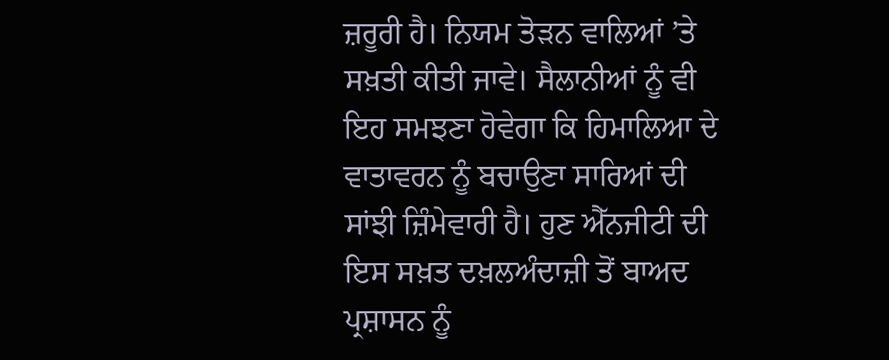ਜ਼ਰੂਰੀ ਹੈ। ਨਿਯਮ ਤੋੜਨ ਵਾਲਿਆਂ ’ਤੇ ਸਖ਼ਤੀ ਕੀਤੀ ਜਾਵੇ। ਸੈਲਾਨੀਆਂ ਨੂੰ ਵੀ ਇਹ ਸਮਝਣਾ ਹੋਵੇਗਾ ਕਿ ਹਿਮਾਲਿਆ ਦੇ ਵਾਤਾਵਰਨ ਨੂੰ ਬਚਾਉਣਾ ਸਾਰਿਆਂ ਦੀ ਸਾਂਝੀ ਜ਼ਿੰਮੇਵਾਰੀ ਹੈ। ਹੁਣ ਐੱਨਜੀਟੀ ਦੀ ਇਸ ਸਖ਼ਤ ਦਖ਼ਲਅੰਦਾਜ਼ੀ ਤੋਂ ਬਾਅਦ ਪ੍ਰਸ਼ਾਸਨ ਨੂੰ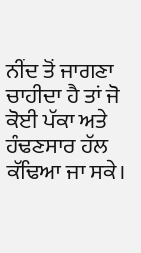ਨੀਂਦ ਤੋਂ ਜਾਗਣਾ ਚਾਹੀਦਾ ਹੈ ਤਾਂ ਜੋ ਕੋਈ ਪੱਕਾ ਅਤੇ ਹੰਢਣਸਾਰ ਹੱਲ ਕੱਢਿਆ ਜਾ ਸਕੇ।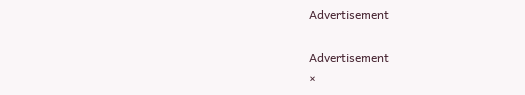Advertisement

Advertisement
×